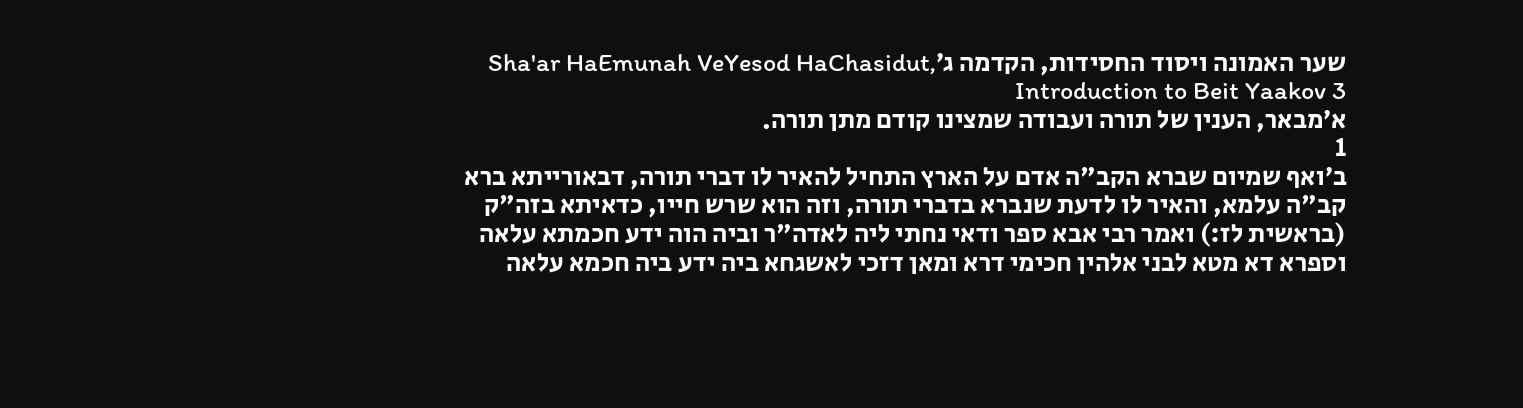שער האמונה ויסוד החסידות, הקדמה ג׳Sha'ar HaEmunah VeYesod HaChasidut, Introduction to Beit Yaakov 3
א׳מבאר, הענין של תורה ועבודה שמצינו קודם מתן תורה.
1
ב׳ואף שמיום שברא הקב"ה אדם על הארץ התחיל להאיר לו דברי תורה, דבאורייתא ברא קב"ה עלמא, והאיר לו לדעת שנברא בדברי תורה, וזה הוא שרש חייו, כדאיתא בזה"ק (בראשית לז:) ואמר רבי אבא ספר ודאי נחתי ליה לאדה"ר וביה הוה ידע חכמתא עלאה וספרא דא מטא לבני אלהין חכימי דרא ומאן דזכי לאשגחא ביה ידע ביה חכמא עלאה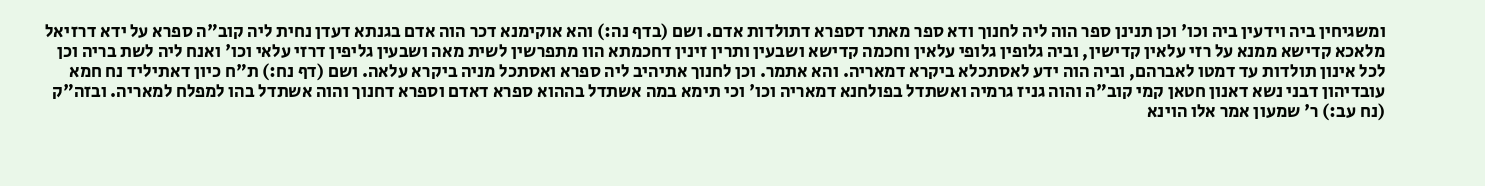ומשגיחין ביה וידעין ביה וכו' וכן תנינן ספר הוה ליה לחנוך ודא ספר מאתר דספרא דתולדות אדם. ושם (בדף נה:) והא אוקימנא דכר הוה אדם בגנתא דעדן נחית ליה קוב"ה ספרא על ידא דרזיאל מלאכא קדישא ממנא על רזי עלאין קדישין, וביה גלופין גלופי עלאין וחכמה קדישא ושבעין ותרין זינין דחכמתא הוו מתפרשין לשית מאה ושבעין גליפין דרזי עלאי וכו' ואנח ליה לשת בריה וכן לכל אינון תולדות עד דמטו לאברהם, וביה הוה ידע לאסתכלא ביקרא דמאריה. והא אתמר. וכן לחנוך אתיהיב ליה ספרא ואסתכל מניה ביקרא עלאה. ושם (דף נח:) ת"ח כיון דאתיליד נח חמא עובדיהון דבני נשא דאנון חטאן קמי קוב"ה והוה גניז גרמיה ואשתדל בפולחנא דמאריה וכו' וכי תימא במה אשתדל בההוא ספרא דאדם וספרא דחנוך והוה אשתדל בהו למפלח למאריה. ובזה"ק (נח עב:) ר' שמעון אמר אלו הוינא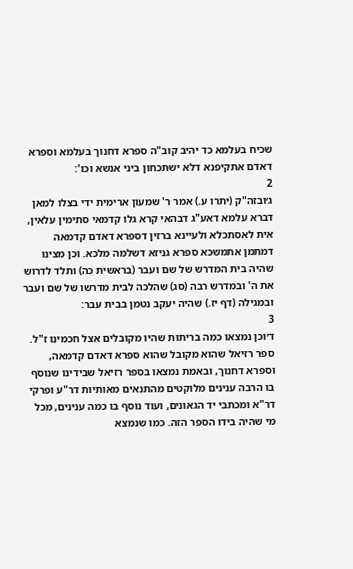שכיח בעלמא כד יהיב קוב"ה ספרא דחנוך בעלמא וספרא דאדם אתקיפנא דלא ישתכחון ביני אנשא וכו':
2
ג׳ובזה"ק (יתרו ע.) אמר ר' שמעון ארימית ידי בצלו למאן דברא עלמא דאע"ג דבהאי קרא גלו קדמאי סתימין עלאין, אית לאסתכלא ולעיינא ברזין דספרא דאדם קדמאה דמתמן אתמשכא ספרא גניזא דשלמה מלכא. וכן מצינו שהיה בית המדרש של שם ועבר (בראשית כה) ותלד לדרוש את ה' ובמדרש רבה (סג) שהלכה לבית מדרשו של שם ועבר ובמגילה (דף יז.) שהיה יעקב נטמן בבית עבר:
3
ד׳וכן נמצאו כמה בריתות שהיו מקובלים אצל חכמינו ז"ל. ספר רזיאל שהוא מקובל שהוא ספרא דאדם קדמאה, וספרא דחנוך, ובאמת נמצאו בספר רזיאל שבידינו שנוסף בו הרבה ענינים מלוקטים מהתנאים מאותיות דר"ע ופרקי דר"א ומכתבי יד הגאונים, ועוד נוסף בו כמה ענינים, מכל מי שהיה בידו הספר הזה. כמו שנמצא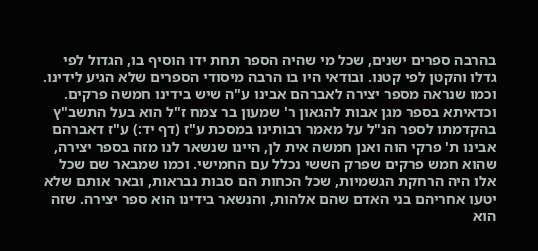בהרבה ספרים ישנים, שכל מי שהיה הספר תחת ידו הוסיף בו, הגדול לפי גדלו והקטן לפי קטנו. ובודאי היו בו הרבה מיסודי הספרים שלא הגיע לידינו. וכמו שנראה מספר יצירה לאברהם אבינו ע"ה שיש בידינו חמשה פרקים. וכדאיתא בספר מגן אבות להגאון ר' שמעון בר צמח ז"ל הוא בעל התשב"ץ בהקדמתו לספר הנ"ל על מאמר רבותינו במסכת ע"ז (דף יד:) ע"ז דאברהם אבינו ת' פרקי הוה ואנן חמשה אית לן, היינו שנשאר לנו מזה בספר יצירה, שהוא חמש פרקים שפרק הששי נכלל עם החמישי. וכמו שמבאר שם שכל אלו היה הרחקת הגשמיות, שכל הכחות הם סבות נבראות, ובאר אותם שלא יטעו אחריהם בני האדם שהם אלהות, והנשאר בידינו הוא ספר יצירה. שזה הוא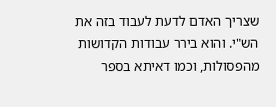שצריך האדם לדעת לעבוד בזה את הש"י. והוא בירר עבודות הקדושות מהפסולות, וכמו דאיתא בספר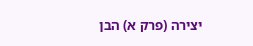יצירה (פרק א) הבן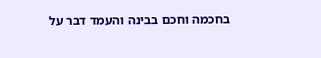בחכמה וחכם בבינה והעמד דבר על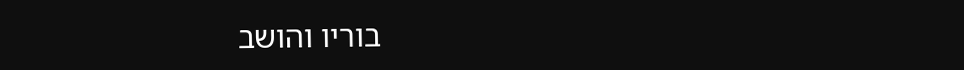בוריו והושב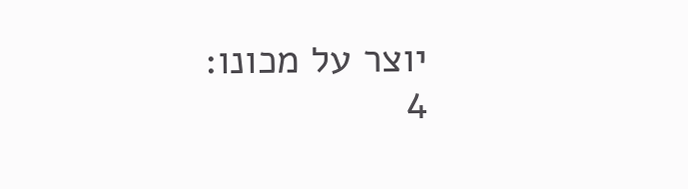יוצר על מכונו:
4